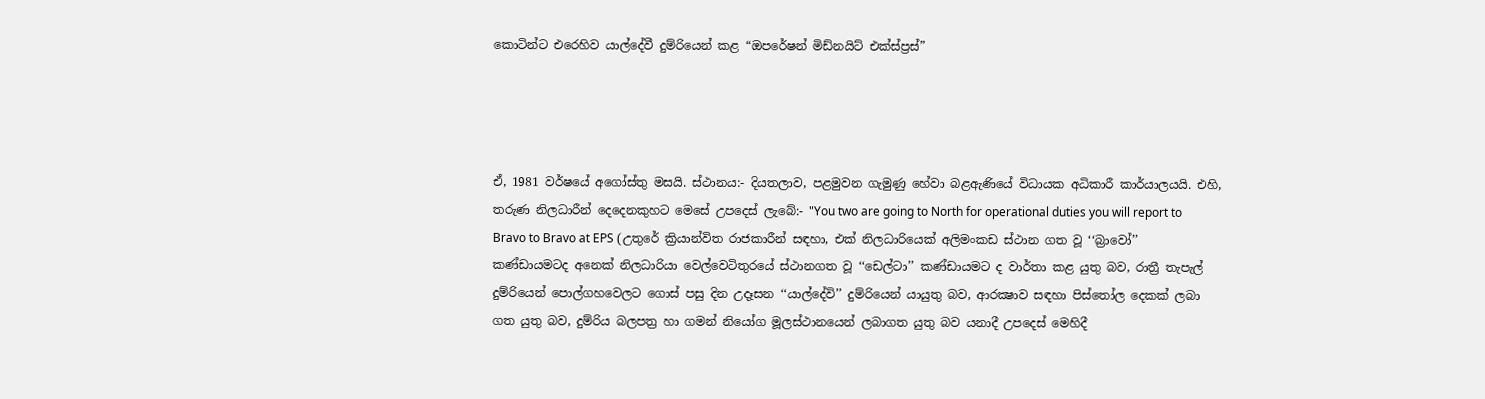කොටින්ට එරෙහිව යාල්දේවී දුම්රියෙන් කළ “ඔපරේෂන් මිඩ්නයිට් එක්ස්ප්‍රස්”




ඒ, 1981 වර්ෂයේ අගෝස්තු මසයි. ස්ථානය:- දියතලාව, පළමුවන ගැමුණු හේවා බළඇණියේ විධායක අධිකාරී කාර්යාලයයි. එහි, තරුණ නිලධාරීන් දෙදෙනකුහට මෙසේ උපදෙස් ලැබේ:- "You two are going to North for operational duties you will report to Bravo to Bravo at EPS (උතුරේ ක්‍රියාන්විත රාජකාරීන් සඳහා, එක් නිලධාරියෙක් අලිමංකඩ ස්ථාන ගත වූ ‘‘බ්‍රාවෝ’’ කණ්ඩායමටද අනෙක් නිලධාරියා වෙල්වෙටිතුරයේ ස්ථානගත වූ ‘‘ඩෙල්ටා’’ කණ්ඩායමට ද වාර්තා කළ යුතු බව, රාත්‍රී තැපැල් දුම්රියෙන් පොල්ගහවෙලට ගොස් පසු දින උදෑසන ‘‘යාල්දේවි’’ දුම්රියෙන් යායුතු බව, ආරක්‍ෂාව සඳහා පිස්තෝල දෙකක් ලබා ගත යුතු බව, දුම්රිය බලපත්‍ර හා ගමන් නියෝග මූලස්ථානයෙන් ලබාගත යුතු බව යනාදී උපදෙස් මෙහිදී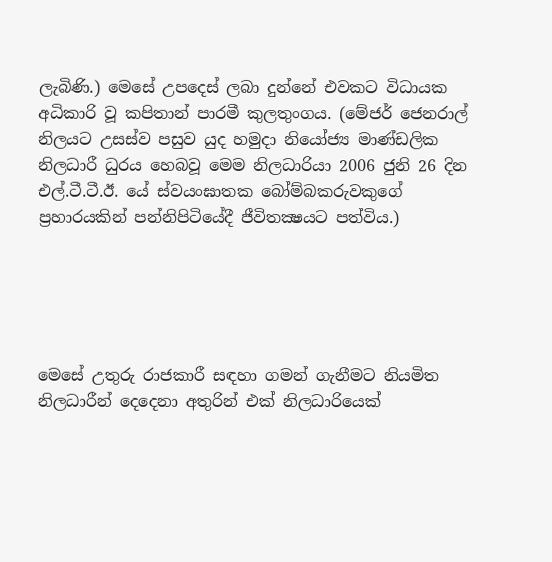ලැබිණි.) මෙසේ උපදෙස් ලබා දුන්නේ එවකට විධායක අධිකාරි වූ කපිතාන් පාරමී කුලතුංගය. (මේජර් ජෙනරාල් නිලයට උසස්ව පසුව යුද හමුදා නියෝජ්‍ය මාණ්ඩලික නිලධාරී ධුරය හෙබවූ මෙම නිලධාරියා 2006 ජුනි 26 දින එල්.ටී.ටී.ඊ. යේ ස්වයංඝාතක බෝම්බකරුවකුගේ ප්‍රහාරයකින් පන්නිපිටියේදී ජීවිතක්‍ෂයට පත්විය.)





මෙසේ උතුරු රාජකාරී සඳහා ගමන් ගැනීමට නියමිත නිලධාරීන් දෙදෙනා අතුරින් එක් නිලධාරියෙක්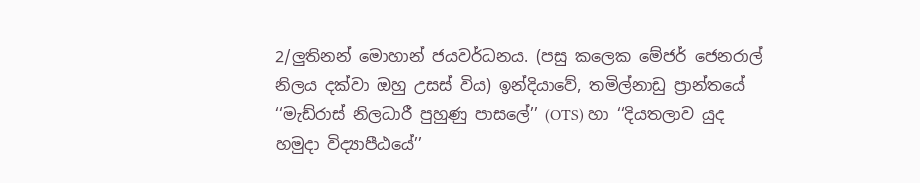2/ලුතිනන් මොහාන් ජයවර්ධනය. (පසු කලෙක මේජර් ජෙනරාල් නිලය දක්වා ඔහු උසස් විය) ඉන්දියාවේ, තමිල්නාඩු ප්‍රාන්තයේ ‘‘මැඩ්රාස් නිලධාරී පුහුණු පාසලේ’’ (OTS) හා ‘‘දියතලාව යුද හමුදා විද්‍යාපීඨයේ’’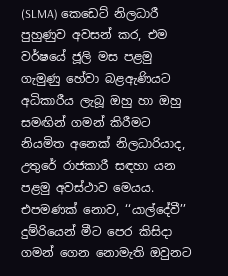(SLMA) කෙඩෙට් නිලධාරී පුහුණුව අවසන් කර, එම වර්ෂයේ ජූලි මස පළමු ගැමුණු හේවා බළඇණියට අධිකාරීය ලැබූ ඔහු හා ඔහු සමඟින් ගමන් කිරීමට නියමිත අනෙක් නිලධාරියාද, උතුරේ රාජකාරී සඳහා යන පළමු අවස්ථාව මෙයය. එපමණක් නොව, ‘‘යාල්දේවී’’ දුම්රියෙන් මීට පෙර කිසිදා ගමන් ගෙන නොමැති ඔවුනට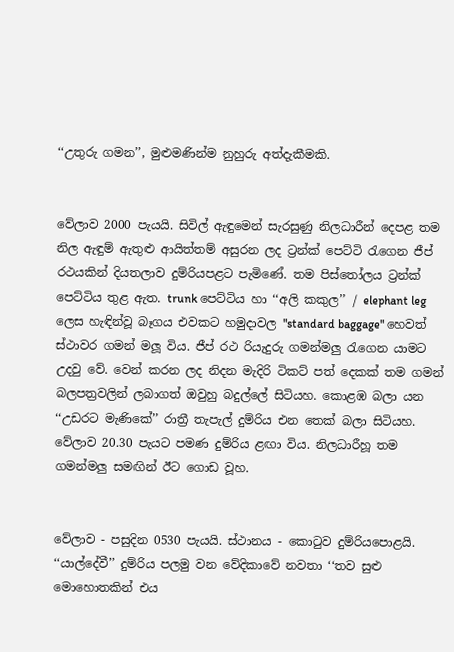‘‘උතුරු ගමන’’, මුළුමණින්ම නුහුරු අත්දැකීමකි.


වේලාව 2000 පැයයි. සිවිල් ඇඳුමෙන් සැරසුණු නිලධාරීන් දෙපළ තම නිල ඇඳුම් ඇතුළු ආයිත්තම් අසුරන ලද ට්‍රන්ක් පෙට්ටි රැගෙන ජීප් රථයකින් දියතලාව දුම්රියපළට පැමිණේ. තම පිස්තෝලය ට්‍රන්ක් පෙට්ටිය තුළ ඇත. trunk පෙට්ටිය හා ‘‘අලි කකුල’’ / elephant leg ලෙස හැඳින්වූ බෑගය එවකට හමුදාවල "standard baggage" හෙවත් ස්ථාවර ගමන් මලූ විය. ජීප් රථ රියැදුරු ගමන්මලු රැගෙන යාමට උදවු වේ. වෙන් කරන ලද නිදන මැදිරි ටිකට් පත් දෙකක් තම ගමන් බලපත්‍රවලින් ලබාගත් ඔවුහු බදුල්ලේ සිටියහ. කොළඹ බලා යන ‘‘උඩරට මැණිකේ’’ රාත්‍රී තැපැල් දුම්රිය එන තෙක් බලා සිටියහ. වේලාව 20.30 පැයට පමණ දුම්රිය ළඟා විය. නිලධාරීහූ තම ගමන්මලු සමඟින් ඊට ගොඩ වූහ.


වේලාව - පසුදින 0530 පැයයි. ස්ථානය - කොටුව දුම්රියපොළයි. ‘‘යාල්දේවී’’ දුම්රිය පලමු වන වේදිකාවේ නවතා ‘‘තව සුළු මොහොතකින් එය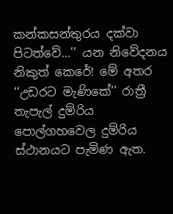කන්කසන්තුරය දක්වා පිටත්වේ...’’ යන නිවේදනය නිකුත් කෙරේ! මේ අතර ‘‘උඩරට මැණිකේ’’ රාත්‍රී තැපැල් දුම්රිය පොල්ගහවෙල දුම්රිය ස්ථානයට පැමිණ ඇත.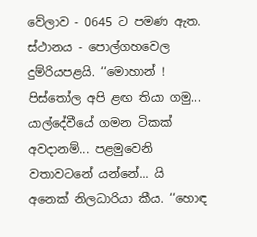වේලාව - 0645 ට පමණ ඇත. ස්ථානය - පොල්ගහවෙල දුම්රියපළයි. ‘‘මොහාන් ! පිස්තෝල අපි ළඟ තියා ගමු... යාල්දේවීයේ ගමන ටිකක් අවදානම්... පළමුවෙනි වතාවටනේ යන්නේ... යි අනෙක් නිලධාරියා කීය. ‘‘හොඳ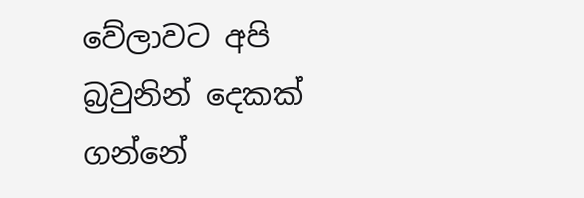වේලාවට අපි බ්‍රවුනින් දෙකක් ගන්නේ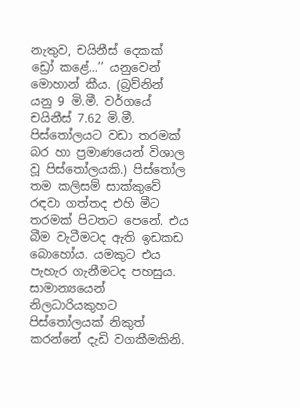නැතුව, චයිනීස් දෙකක් ඩ්‍රෝ කළේ...’’ යනුවෙන් මොහාන් කීය. (බ්‍රව්නින් යනු 9 මි.මී. වර්ගයේ චයිනීස් 7.62 මි.මී. පිස්තෝලයට වඩා තරමක් බර හා ප්‍රමාණයෙන් විශාල වූ පිස්තෝලයකි.) පිස්තෝල තම කලිසම් සාක්කුවේ රඳවා ගත්තද එහි මීට තරමක් පිටතට පෙනේ. එය බීම වැටීමටද ඇති ඉඩකඩ බොහෝය. යමකුට එය පැහැර ගැනීමටද පහසුය. සාමාන්‍යයෙන් නිලධාරියකුහට පිස්තෝලයක් නිකුත් කරන්නේ දැඩි වගකීමකිනි.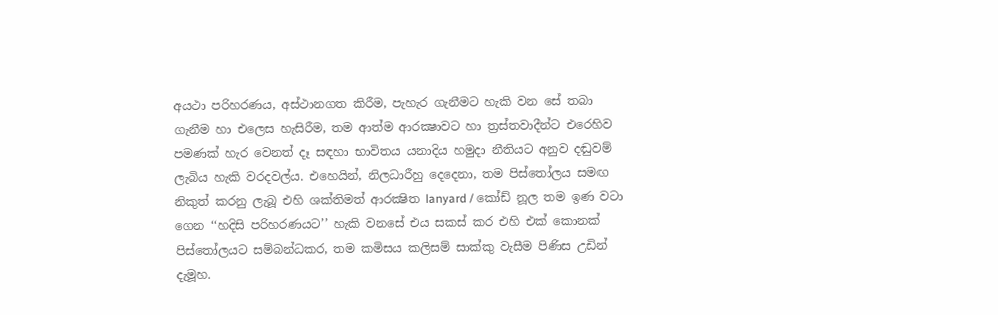අයථා පරිහරණය, අස්ථානගත කිරීම, පැහැර ගැනීමට හැකි වන සේ තබා ගැනීම හා එලෙස හැසිරීම, තම ආත්ම ආරක්‍ෂාවට හා ත්‍රස්තවාදීන්ට එරෙහිව පමණක් හැර වෙනත් දෑ සඳහා භාවිතය යනාදිය හමුදා නීතියට අනුව දඬුවම් ලැබිය හැකි වරදවල්ය. එහෙයින්, නිලධාරීහු දෙදෙනා, තම පිස්තෝලය සමඟ නිකුත් කරනු ලැබූ එහි ශක්තිමත් ආරක්‍ෂිත lanyard / කෝඩ් නූල තම ඉණ වටා ගෙන ‘‘හදිසි පරිහරණයට’’ හැකි වනසේ එය සකස් කර එහි එක් කොනක් පිස්තෝලයට සම්බන්ධකර, තම කමිසය කලිසම් සාක්කු වැසීම පිණිස උඩින් දැමූහ.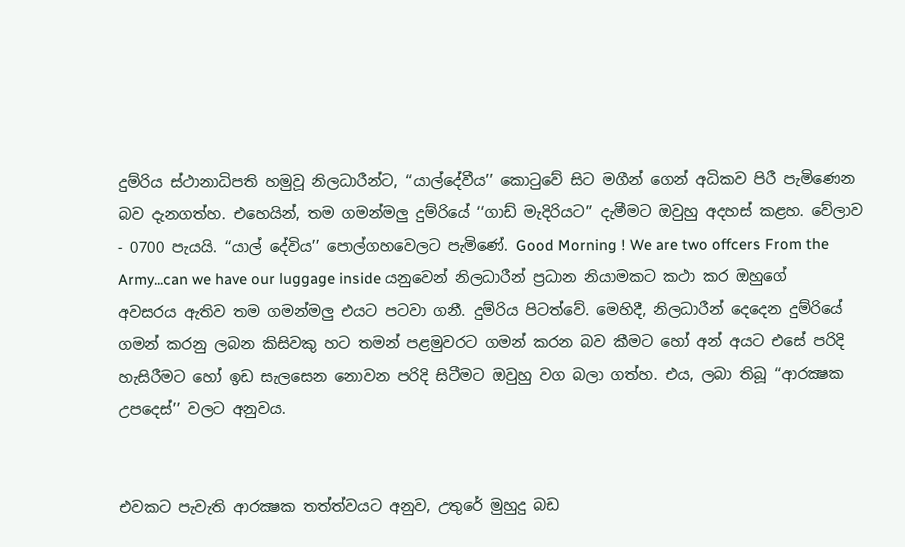දුම්රිය ස්ථානාධිපති හමුවූ නිලධාරීන්ට, ‘‘යාල්දේවීය’’ කොටුවේ සිට මගීන් ගෙන් අධිකව පිරී පැමිණෙන බව දැනගත්හ. එහෙයින්, තම ගමන්මලු දුම්රියේ ‘‘ගාඩ් මැදිරියට’’ දැමීමට ඔවුහු අදහස් කළහ. වේලාව - 0700 පැයයි. ‘‘යාල් දේවිය’’ පොල්ගහවෙලට පැමිණේ. Good Morning ! We are two offcers From the Army...can we have our luggage inside යනුවෙන් නිලධාරීන් ප්‍රධාන නියාමකට කථා කර ඔහුගේ අවසරය ඇතිව තම ගමන්මලු එයට පටවා ගනී. දුම්රිය පිටත්වේ. මෙහිදී, නිලධාරීන් දෙදෙන දුම්රියේ ගමන් කරනු ලබන කිසිවකු හට තමන් පළමුවරට ගමන් කරන බව කීමට හෝ අන් අයට එසේ පරිදි හැසිරීමට හෝ ඉඩ සැලසෙන නොවන පරිදි සිටීමට ඔවුහු වග බලා ගත්හ. එය, ලබා තිබූ ‘‘ආරක්‍ෂක උපදෙස්’’ වලට අනුවය.


එවකට පැවැති ආරක්‍ෂක තත්ත්වයට අනුව, උතුරේ මුහුදු බඩ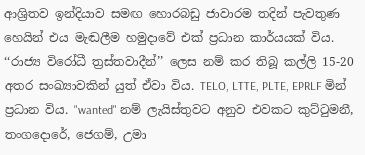ආශ්‍රිතව ඉන්දියාව සමඟ හොරබඩු ජාවාරම තදින් පැවතුණ හෙයින් එය මැඬලීම හමුදාවේ එක් ප්‍රධාන කාර්යයක් විය. ‘‘රාජ්‍ය විරෝධී ත්‍රස්තවාදීන්’’ ලෙස නම් කර තිබූ කල්ලි 15-20 අතර සංඛ්‍යාවකින් යුත් ඒවා විය. TELO, LTTE, PLTE, EPRLF මින් ප්‍රධාන විය. "wanted" නම් ලැයිස්තුවට අනුව එවකට කුට්ටුමනී, තංගදොරේ, ජෙගම්, උමා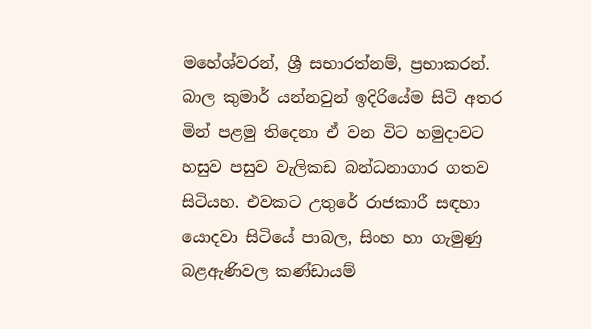මහේශ්වරන්, ශ්‍රී සභාරත්නම්, ප්‍රභාකරන්. බාල කුමාර් යන්නවුන් ඉදිරියේම සිටි අතර මින් පළමු තිදෙනා ඒ වන විට හමුදාවට හසුව පසුව වැලිකඩ බන්ධනාගාර ගතව සිටියහ. එවකට උතුරේ රාජකාරී සඳහා යොදවා සිටියේ පාබල, සිංහ හා ගැමුණු බළඇණිවල කණ්ඩායම්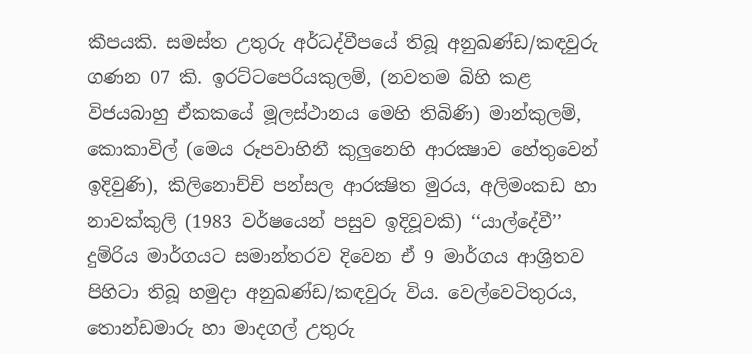කීපයකි. සමස්ත උතුරු අර්ධද්වීපයේ තිබූ අනුඛණ්ඩ/කඳවුරු ගණන 07 කි. ඉරට්ටපෙරියකුලම්, (නවතම බිහි කළ විජයබාහු ඒකකයේ මූලස්ථානය මෙහි තිබිණි) මාන්කුලම්, කොකාවිල් (මෙය රූපවාහිනී කුලුනෙහි ආරක්‍ෂාව හේතුවෙන් ඉදිවුණි), කිලිනොච්චි පන්සල ආරක්‍ෂිත මුරය, අලිමංකඩ හා නාවක්කුලි (1983 වර්ෂයෙන් පසුව ඉදිවූවකි) ‘‘යාල්දේවී’’ දුම්රිය මාර්ගයට සමාන්තරව දිවෙන ඒ 9 මාර්ගය ආශ්‍රිතව පිහිටා තිබූ හමුදා අනුඛණ්ඩ/කඳවුරු විය. වෙල්වෙටිතුරය, තොන්ඩමාරු හා මාදගල් උතුරු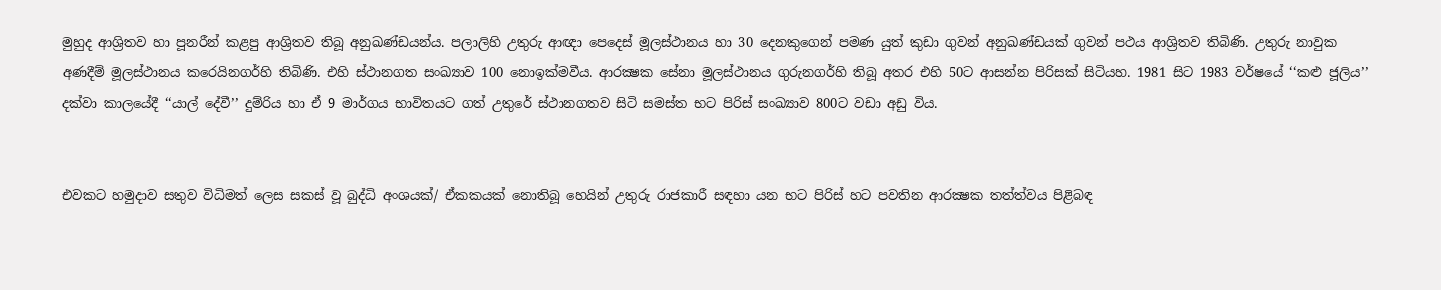මුහුද ආශ්‍රිතව හා පූනරීන් කළපු ආශ්‍රිතව තිබූ අනුඛණ්ඩයන්ය. පලාලිහි උතුරු ආඥා පෙදෙස් මූලස්ථානය හා 30 දෙනකුගෙන් පමණ යුත් කුඩා ගුවන් අනුඛණ්ඩයක් ගුවන් පථය ආශ්‍රිතව තිබිණි. උතුරු නාවුක අණදීම් මූලස්ථානය කරෙයිනගර්හි තිබිණි. එහි ස්ථානගත සංඛ්‍යාව 100 නොඉක්මවීය. ආරක්‍ෂක සේනා මූලස්ථානය ගුරුනගර්හි තිබූ අතර එහි 50ට ආසන්න පිරිසක් සිටියහ. 1981 සිට 1983 වර්ෂයේ ‘‘කළු ජූලිය’’ දක්වා කාලයේදී ‘‘යාල් දේවී’’ දුම්රිය හා ඒ 9 මාර්ගය භාවිතයට ගත් උතුරේ ස්ථානගතව සිටි සමස්ත භට පිරිස් සංඛ්‍යාව 800ට වඩා අඩු විය.


එවකට හමුදාව සතුව විධිමත් ලෙස සකස් වූ බුද්ධි අංශයක්/ ඒකකයක් නොතිබූ හෙයින් උතුරු රාජකාරී සඳහා යන භට පිරිස් හට පවතින ආරක්‍ෂක තත්ත්වය පිළිබඳ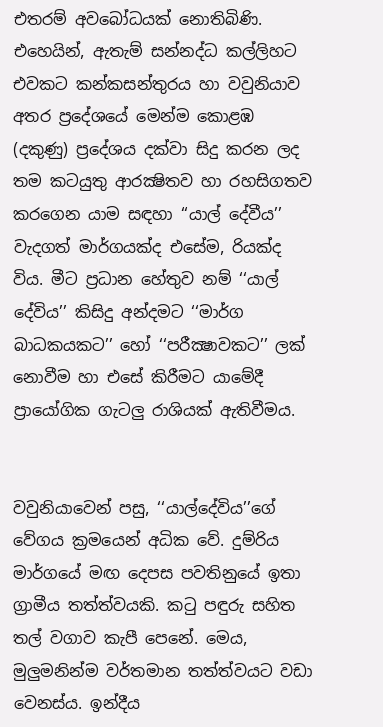එතරම් අවබෝධයක් නොතිබිණි. එහෙයින්, ඇතැම් සන්නද්ධ කල්ලිහට එවකට කන්කසන්තුරය හා වවුනියාව අතර ප්‍රදේශයේ මෙන්ම කොළඹ (දකුණු) ප්‍රදේශය දක්වා සිදු කරන ලද තම කටයුතු ආරක්‍ෂිතව හා රහසිගතව කරගෙන යාම සඳහා ‘‘යාල් දේවීය’’ වැදගත් මාර්ගයක්ද එසේම, රියක්ද විය. මීට ප්‍රධාන හේතුව නම් ‘‘යාල් දේවිය’’ කිසිදු අන්දමට ‘‘මාර්ග බාධකයකට’’ හෝ ‘‘පරීක්‍ෂාවකට’’ ලක් නොවීම හා එසේ කිරීමට යාමේදී ප්‍රායෝගික ගැටලු රාශියක් ඇතිවීමය.


වවුනියාවෙන් පසු, ‘‘යාල්දේවිය’’ගේ වේගය ක්‍රමයෙන් අධික වේ. දුම්රිය මාර්ගයේ මඟ දෙපස පවතිනුයේ ඉතා ග්‍රාමීය තත්ත්වයකි. කටු පඳුරු සහිත තල් වගාව කැපී පෙනේ. මෙය, මුලුමනින්ම වර්තමාන තත්ත්වයට වඩා වෙනස්ය. ඉන්දීය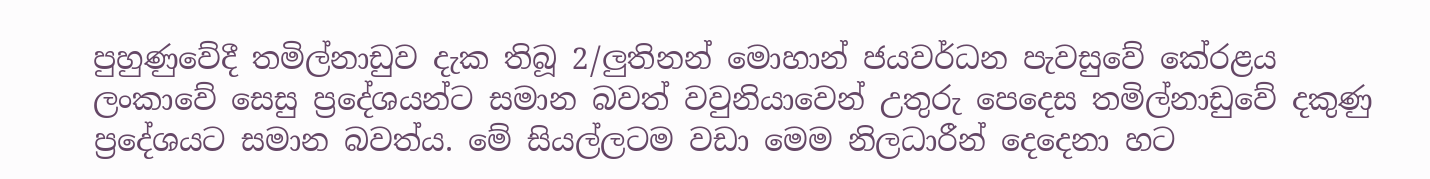පුහුණුවේදී තමිල්නාඩුව දැක තිබූ 2/ලුතිනන් මොහාන් ජයවර්ධන පැවසුවේ කේරළය ලංකාවේ සෙසු ප්‍රදේශයන්ට සමාන බවත් වවුනියාවෙන් උතුරු පෙදෙස තමිල්නාඩුවේ දකුණු ප්‍රදේශයට සමාන බවත්ය. මේ සියල්ලටම වඩා මෙම නිලධාරීන් දෙදෙනා හට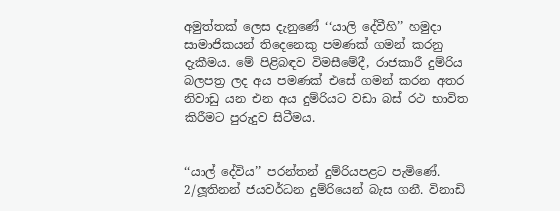අමුත්තක් ලෙස දැනුණේ ‘‘යාලි දේවීහි’’ හමුදා සාමාජිකයන් තිදෙනෙකු පමණක් ගමන් කරනු දැකීමය. මේ පිළිබඳව විමසීමේදී, රාජකාරී දුම්රිය බලපත්‍ර ලද අය පමණක් එසේ ගමන් කරන අතර නිවාඩු යන එන අය දුම්රියට වඩා බස් රථ භාවිත කිරීමට පුරුදුව සිටීමය.


‘‘යාල් දේවිය’’ පරන්තන් දුම්රියපළට පැමිණේ. 2/ලූතිනන් ජයවර්ධන දුම්රියෙන් බැස ගනී. විනාඩි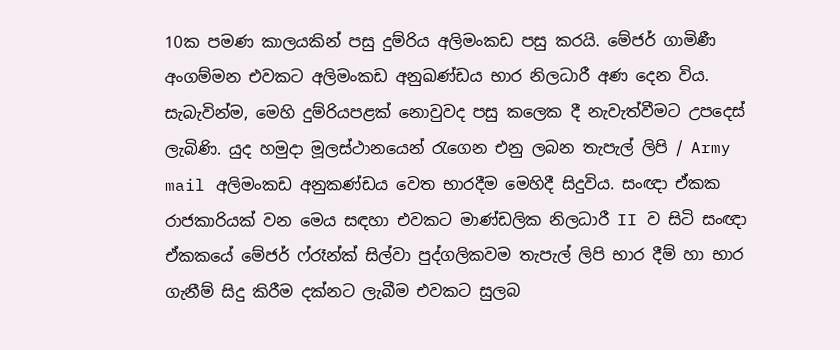10ක පමණ කාලයකින් පසු දුම්රිය අලිමංකඩ පසු කරයි. මේජර් ගාමිණී අංගම්මන එවකට අලිමංකඩ අනුඛණ්ඩය භාර නිලධාරී අණ දෙන විය. සැබැවින්ම, මෙහි දුම්රියපළක් නොවුවද පසු කලෙක දී නැවැත්වීමට උපදෙස් ලැබිණි. යුද හමුදා මූලස්ථානයෙන් රැගෙන එනු ලබන තැපැල් ලිපි / Army mail අලිමංකඩ අනුකණ්ඩය වෙත භාරදීම මෙහිදී සිදුවිය. සංඥා ඒකක රාජකාරියක් වන මෙය සඳහා එවකට මාණ්ඩලික නිලධාරී II ව සිටි සංඥා ඒකකයේ මේජර් ෆ්රෑන්ක් සිල්වා පුද්ගලිකවම තැපැල් ලිපි භාර දීම් හා භාර ගැනීම් සිදු කිරීම දක්නට ලැබීම එවකට සුලබ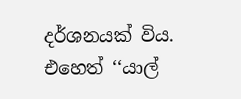දර්ශනයක් විය. එහෙත් ‘‘යාල්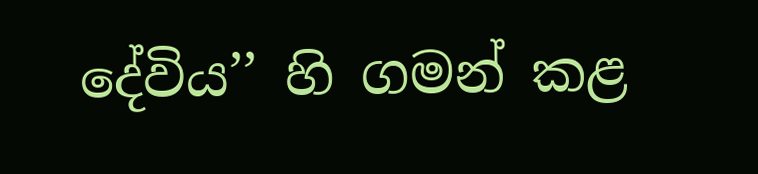දේවිය’’ හි ගමන් කළ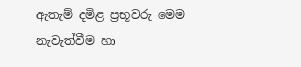ඇතැම් දමිළ ප්‍රභූවරු මෙම නැවැත්වීම හා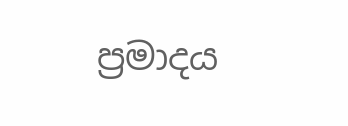ප්‍රමාදය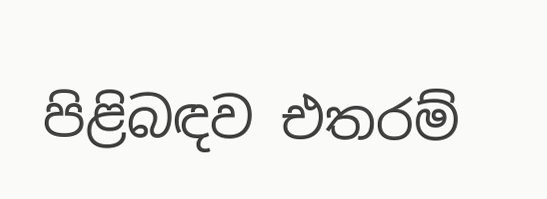පිළිබඳව එතරම්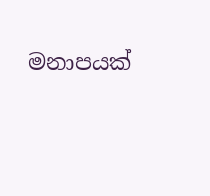මනාපයක්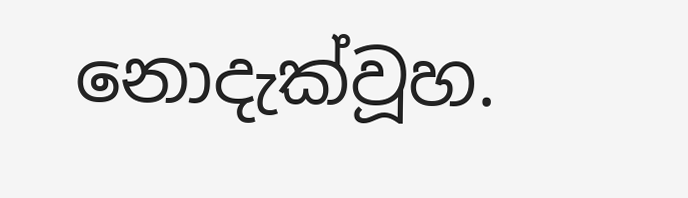නොදැක්වූහ.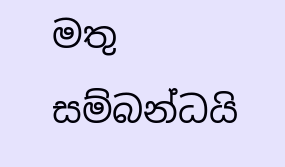මතු සම්බන්ධයි